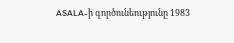ASALA-ի գործունեությունը 1983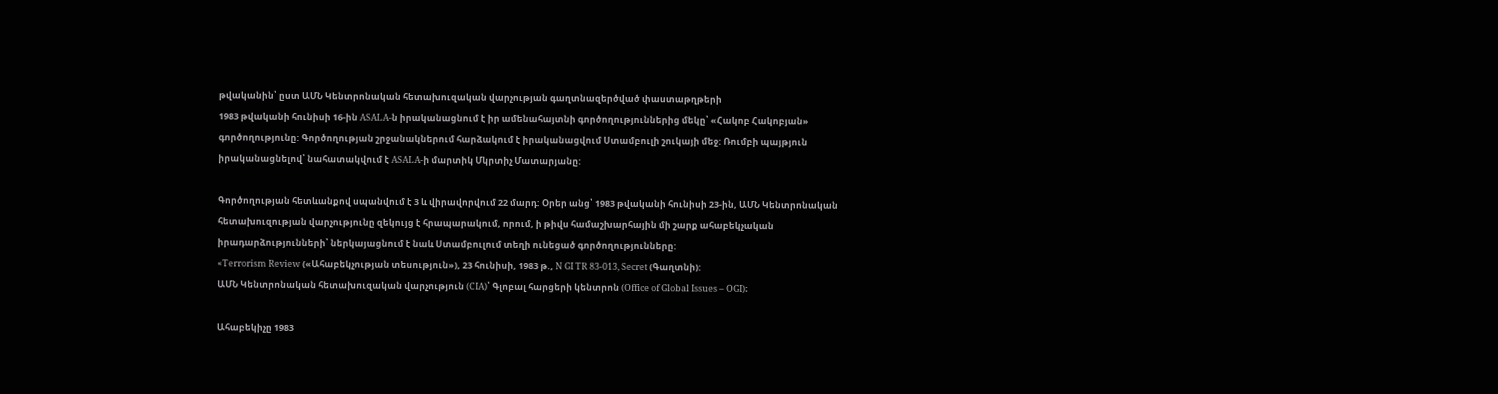թվականին՝ ըստ ԱՄՆ Կենտրոնական հետախուզական վարչության գաղտնազերծված փաստաթղթերի
1983 թվականի հունիսի 16-ին ASALA-ն իրականացնում է իր ամենահայտնի գործողություններից մեկը՝ «Հակոբ Հակոբյան» գործողությունը: Գործողության շրջանակներում հարձակում է իրականացվում Ստամբուլի շուկայի մեջ: Ռումբի պայթյուն իրականացնելով՝ նահատակվում է ASALA-ի մարտիկ Մկրտիչ Մատարյանը:

Գործողության հետևանքով սպանվում է 3 և վիրավորվում 22 մարդ: Օրեր անց՝ 1983 թվականի հունիսի 23-ին, ԱՄՆ Կենտրոնական հետախուզության վարչությունը զեկույց է հրապարակում, որում, ի թիվս համաշխարհային մի շարք ահաբեկչական իրադարձությունների՝ ներկայացնում է նաև Ստամբուլում տեղի ունեցած գործողությունները:
«Terrorism Review («Ահաբեկչության տեսություն»), 23 հունիսի, 1983 թ., N GI TR 83-013, Secret (Գաղտնի):
ԱՄՆ Կենտրոնական հետախուզական վարչություն (CIA)՝ Գլոբալ հարցերի կենտրոն (Office of Global Issues – OGI)։

Ահաբեկիչը 1983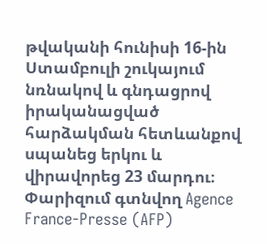թվականի հունիսի 16-ին Ստամբուլի շուկայում նռնակով և գնդացրով իրականացված հարձակման հետևանքով սպանեց երկու և վիրավորեց 23 մարդու։ Փարիզում գտնվող Agence France-Presse (AFP)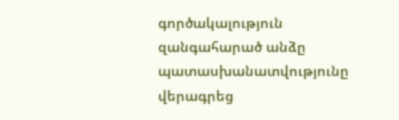գործակալություն զանգահարած անձը պատասխանատվությունը վերագրեց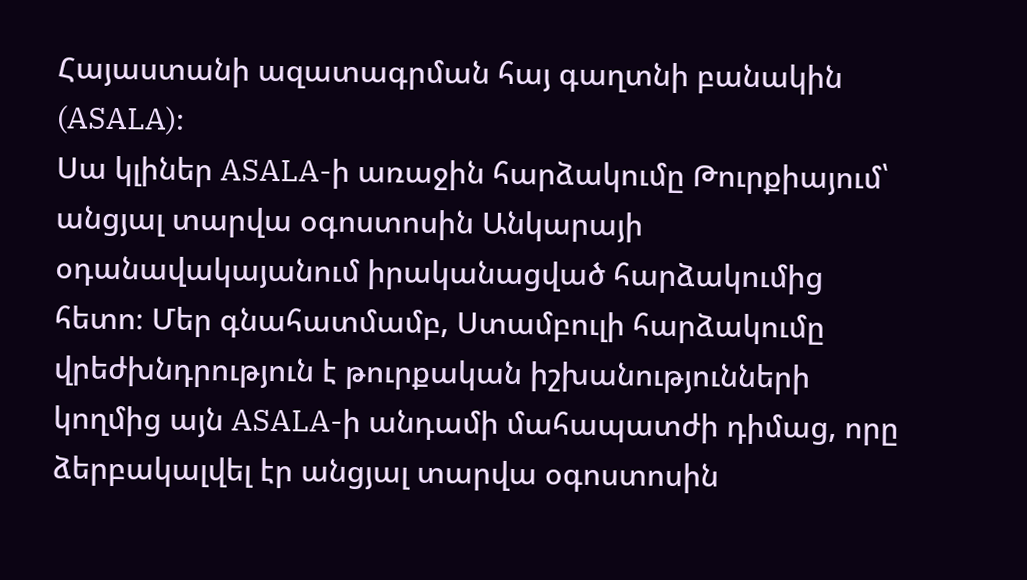Հայաստանի ազատագրման հայ գաղտնի բանակին (ASALA)։
Սա կլիներ ASALA-ի առաջին հարձակումը Թուրքիայում՝ անցյալ տարվա օգոստոսին Անկարայի օդանավակայանում իրականացված հարձակումից հետո։ Մեր գնահատմամբ, Ստամբուլի հարձակումը վրեժխնդրություն է թուրքական իշխանությունների կողմից այն ASALA-ի անդամի մահապատժի դիմաց, որը ձերբակալվել էր անցյալ տարվա օգոստոսին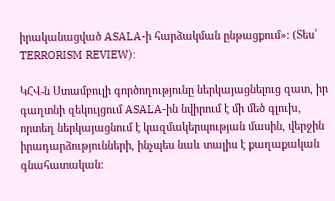իրականացված ASALA-ի հարձակման ընթացքում»: (Տես՝ TERRORISM REVIEW):

ԿՀՎ-ն Ստամբուլի գործողությունը ներկայացնելուց զատ, իր գաղտնի զեկույցում ASALA-ին նվիրում է մի մեծ գլուխ, որտեղ ներկայացնում է կազմակերպության մասին, վերջին իրադարձությունների, ինչպես նաև տալիս է քաղաքական գնահատական: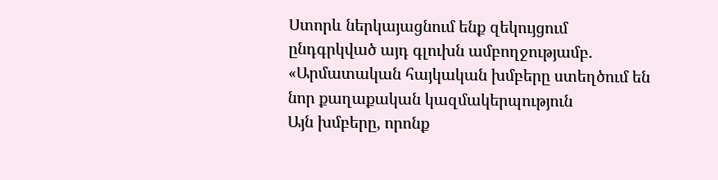Ստորև ներկայացնում ենք զեկույցում ընդգրկված այդ գլուխն ամբողջությամբ.
«Արմատական հայկական խմբերը ստեղծում են նոր քաղաքական կազմակերպություն
Այն խմբերը, որոնք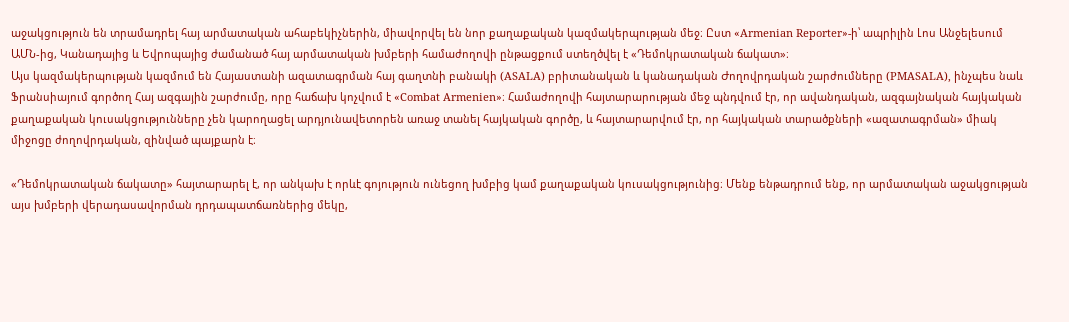աջակցություն են տրամադրել հայ արմատական ահաբեկիչներին, միավորվել են նոր քաղաքական կազմակերպության մեջ։ Ըստ «Armenian Reporter»-ի՝ ապրիլին Լոս Անջելեսում ԱՄՆ-ից, Կանադայից և Եվրոպայից ժամանած հայ արմատական խմբերի համաժողովի ընթացքում ստեղծվել է «Դեմոկրատական ճակատ»։
Այս կազմակերպության կազմում են Հայաստանի ազատագրման հայ գաղտնի բանակի (ASALA) բրիտանական և կանադական Ժողովրդական շարժումները (PMASALA), ինչպես նաև Ֆրանսիայում գործող Հայ ազգային շարժումը, որը հաճախ կոչվում է «Combat Armenien»։ Համաժողովի հայտարարության մեջ պնդվում էր, որ ավանդական, ազգայնական հայկական քաղաքական կուսակցությունները չեն կարողացել արդյունավետորեն առաջ տանել հայկական գործը, և հայտարարվում էր, որ հայկական տարածքների «ազատագրման» միակ միջոցը ժողովրդական, զինված պայքարն է։

«Դեմոկրատական ճակատը» հայտարարել է, որ անկախ է որևէ գոյություն ունեցող խմբից կամ քաղաքական կուսակցությունից։ Մենք ենթադրում ենք, որ արմատական աջակցության այս խմբերի վերադասավորման դրդապատճառներից մեկը,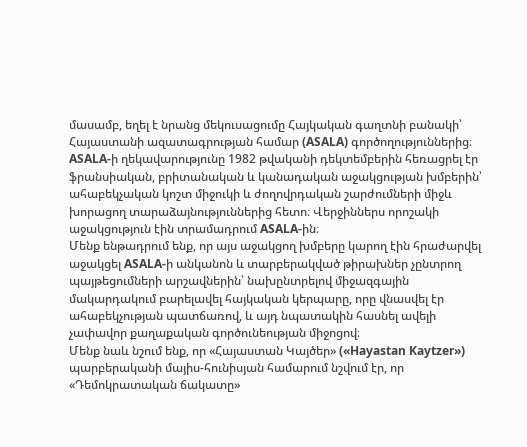մասամբ, եղել է նրանց մեկուսացումը Հայկական գաղտնի բանակի՝ Հայաստանի ազատագրության համար (ASALA) գործողություններից։ ASALA-ի ղեկավարությունը 1982 թվականի դեկտեմբերին հեռացրել էր ֆրանսիական, բրիտանական և կանադական աջակցության խմբերին՝ ահաբեկչական կոշտ միջուկի և ժողովրդական շարժումների միջև խորացող տարաձայնություններից հետո։ Վերջիններս որոշակի աջակցություն էին տրամադրում ASALA-ին։
Մենք ենթադրում ենք, որ այս աջակցող խմբերը կարող էին հրաժարվել աջակցել ASALA-ի անկանոն և տարբերակված թիրախներ չընտրող պայթեցումների արշավներին՝ նախընտրելով միջազգային մակարդակում բարելավել հայկական կերպարը, որը վնասվել էր ահաբեկչության պատճառով, և այդ նպատակին հասնել ավելի չափավոր քաղաքական գործունեության միջոցով։
Մենք նաև նշում ենք, որ «Հայաստան Կայծեր» («Hayastan Kaytzer») պարբերականի մայիս-հունիսյան համարում նշվում էր, որ «Դեմոկրատական ճակատը»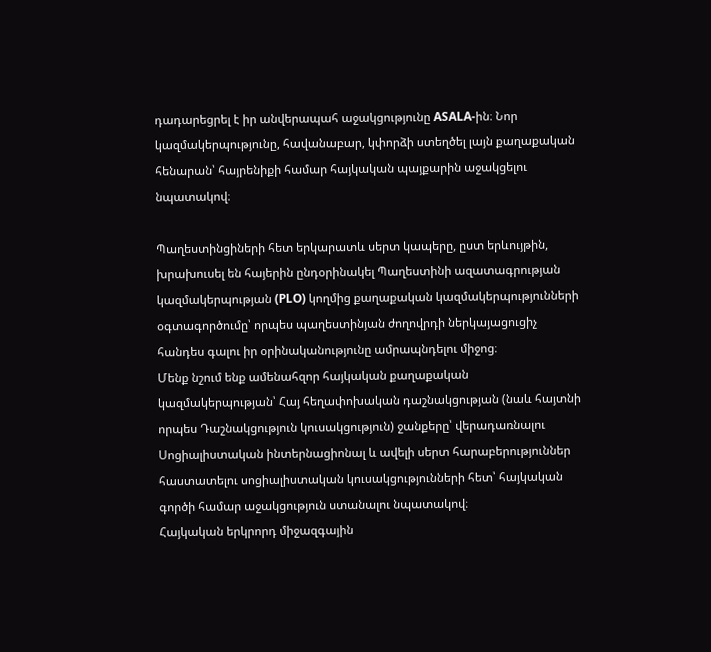դադարեցրել է իր անվերապահ աջակցությունը ASALA-ին։ Նոր կազմակերպությունը, հավանաբար, կփորձի ստեղծել լայն քաղաքական հենարան՝ հայրենիքի համար հայկական պայքարին աջակցելու նպատակով։

Պաղեստինցիների հետ երկարատև սերտ կապերը, ըստ երևույթին, խրախուսել են հայերին ընդօրինակել Պաղեստինի ազատագրության կազմակերպության (PLO) կողմից քաղաքական կազմակերպությունների օգտագործումը՝ որպես պաղեստինյան ժողովրդի ներկայացուցիչ հանդես գալու իր օրինականությունը ամրապնդելու միջոց։
Մենք նշում ենք ամենահզոր հայկական քաղաքական կազմակերպության՝ Հայ հեղափոխական դաշնակցության (նաև հայտնի որպես Դաշնակցություն կուսակցություն) ջանքերը՝ վերադառնալու Սոցիալիստական ինտերնացիոնալ և ավելի սերտ հարաբերություններ հաստատելու սոցիալիստական կուսակցությունների հետ՝ հայկական գործի համար աջակցություն ստանալու նպատակով։
Հայկական երկրորդ միջազգային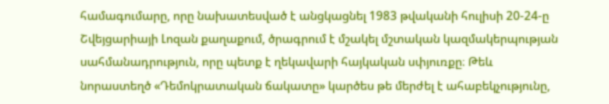համագումարը, որը նախատեսված է անցկացնել 1983 թվականի հուլիսի 20-24-ը Շվեյցարիայի Լոզան քաղաքում, ծրագրում է մշակել մշտական կազմակերպության սահմանադրություն, որը պետք է ղեկավարի հայկական սփյուռքը։ Թեև նորաստեղծ «Դեմոկրատական ճակատը» կարծես թե մերժել է ահաբեկչությունը,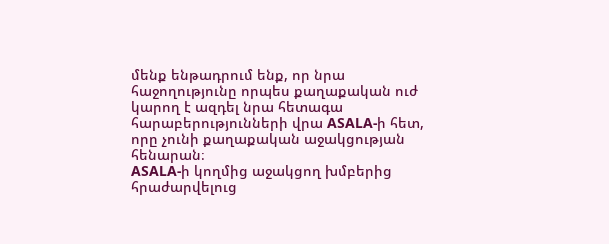մենք ենթադրում ենք, որ նրա հաջողությունը որպես քաղաքական ուժ կարող է ազդել նրա հետագա հարաբերությունների վրա ASALA-ի հետ, որը չունի քաղաքական աջակցության հենարան։
ASALA-ի կողմից աջակցող խմբերից հրաժարվելուց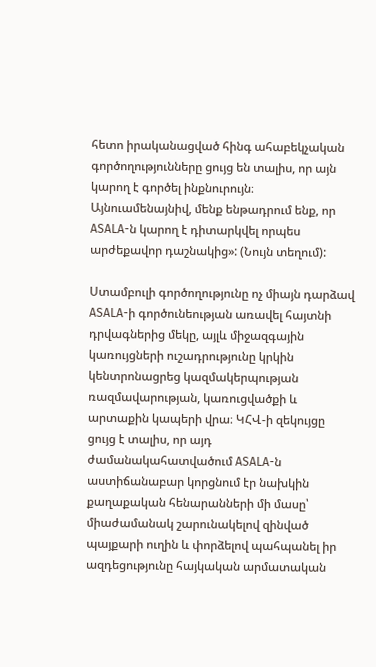հետո իրականացված հինգ ահաբեկչական գործողությունները ցույց են տալիս, որ այն կարող է գործել ինքնուրույն։ Այնուամենայնիվ, մենք ենթադրում ենք, որ ASALA-ն կարող է դիտարկվել որպես արժեքավոր դաշնակից»: (Նույն տեղում):

Ստամբուլի գործողությունը ոչ միայն դարձավ ASALA-ի գործունեության առավել հայտնի դրվագներից մեկը, այլև միջազգային կառույցների ուշադրությունը կրկին կենտրոնացրեց կազմակերպության ռազմավարության, կառուցվածքի և արտաքին կապերի վրա։ ԿՀՎ-ի զեկույցը ցույց է տալիս, որ այդ ժամանակահատվածում ASALA-ն աստիճանաբար կորցնում էր նախկին քաղաքական հենարանների մի մասը՝ միաժամանակ շարունակելով զինված պայքարի ուղին և փորձելով պահպանել իր ազդեցությունը հայկական արմատական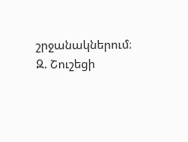շրջանակներում։
Զ. Շուշեցի